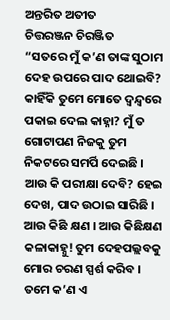ଅନ୍ତରିତ ଅତୀତ
ଚିତ୍ତରଞ୍ଜନ ଚିରଞ୍ଜିତ
“ସତରେ ମୁଁ କ’ଣ ତାଙ୍କ ସୁଠାମ ଦେହ ଉପରେ ପାଦ ଥୋଇବି? କାହିଁକି ତୁମେ ମୋତେ ଦ୍ୱନ୍ଦ୍ୱରେ ପକାଇ ଦେଲ କାହ୍ନା? ମୁଁ ତ ଗୋଟାପଣ ନିଜକୁ ତୁମ ନିକଟରେ ସମର୍ପି ଦେଇଛି । ଆଉ କି ପରୀକ୍ଷା ଦେବି? ହେଇ ଦେଖ, ପାଦ ଉଠାଇ ସାରିଛି । ଆଉ କିଛି କ୍ଷଣ । ଆଉ କିଛିକ୍ଷଣ କଳାକାହ୍ନୁ! ତୁମ ଦେହପଲ୍ଲବକୁ ମୋର ଚରଣ ସ୍ପର୍ଶ କରିବ । ତମେ କ’ଣ ଏ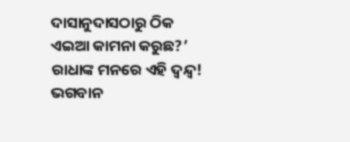ଦାସାନୁଦାସଠାରୁ ଠିକ ଏଇଆ କାମନା କରୁଛ?’
ରାଧାଙ୍କ ମନରେ ଏହି ଦ୍ୱନ୍ଦ୍ୱ! ଭଗବାନ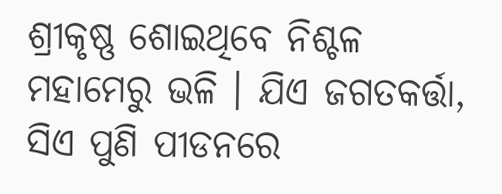ଶ୍ରୀକୃଷ୍ଣ ଶୋଇଥିବେ ନିଶ୍ଚଳ ମହାମେରୁ ଭଳି । ଯିଏ ଜଗତକର୍ତ୍ତା, ସିଏ ପୁଣି ପୀଡନରେ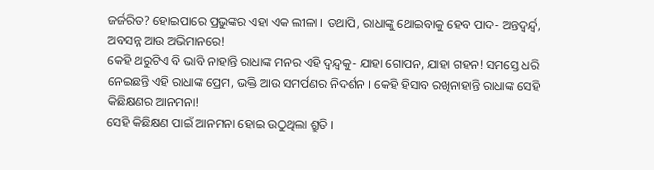ଜର୍ଜରିତ? ହୋଇପାରେ ପ୍ରଭୁଙ୍କର ଏହା ଏକ ଲୀଳା । ତଥାପି, ରାଧାଙ୍କୁ ଥୋଇବାକୁ ହେବ ପାଦ- ଅନ୍ତଦ୍ୱର୍ନ୍ଦ୍ୱ, ଅବସନ୍ନ ଆଉ ଅଭିମାନରେ!
କେହି ଥରୁଟିଏ ବି ଭାବି ନାହାନ୍ତି ରାଧାଙ୍କ ମନର ଏହି ଦ୍ୱନ୍ଦ୍ୱକୁ- ଯାହା ଗୋପନ, ଯାହା ଗହନ! ସମସ୍ତେ ଧରି ନେଇଛନ୍ତି ଏହି ରାଧାଙ୍କ ପ୍ରେମ, ଭକ୍ତି ଆଉ ସମର୍ପଣର ନିଦର୍ଶନ । କେହି ହିସାବ ରଖିନାହାନ୍ତି ରାଧାଙ୍କ ସେହି କିଛିକ୍ଷଣର ଆନମନା!
ସେହି କିଛିକ୍ଷଣ ପାଇଁ ଆନମନା ହୋଇ ଉଠୁଥିଲା ଶ୍ରୁତି ।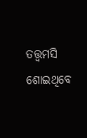ତତ୍ତ୍ୱମସି ଶୋଇଥିବେ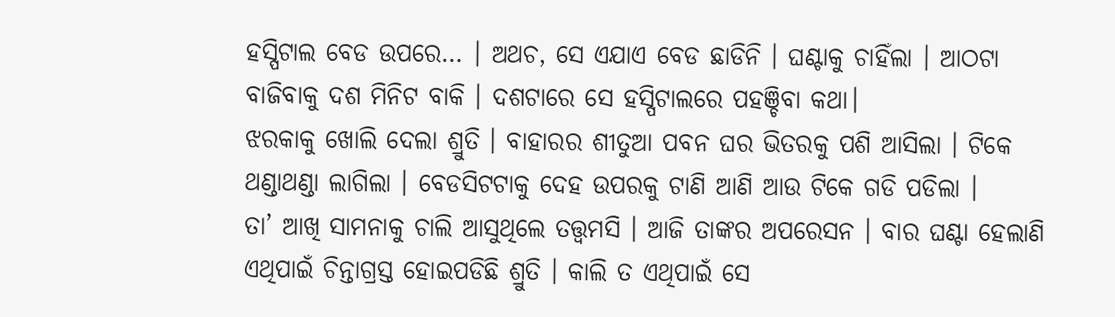ହସ୍ପିଟାଲ ବେଡ ଉପରେ… । ଅଥଚ, ସେ ଏଯାଏ ବେଡ ଛାଡିନି । ଘଣ୍ଟାକୁ ଚାହିଁଲା । ଆଠଟା ବାଜିବାକୁ ଦଶ ମିନିଟ ବାକି । ଦଶଟାରେ ସେ ହସ୍ପିଟାଲରେ ପହଞ୍ଚିବା କଥା।
ଝରକାକୁ ଖୋଲି ଦେଲା ଶ୍ରୁତି । ବାହାରର ଶୀତୁଆ ପବନ ଘର ଭିତରକୁ ପଶି ଆସିଲା । ଟିକେ ଥଣ୍ଡାଥଣ୍ଡା ଲାଗିଲା । ବେଡସିଟଟାକୁ ଦେହ ଉପରକୁ ଟାଣି ଆଣି ଆଉ ଟିକେ ଗଡି ପଡିଲା ।
ତା’ ଆଖି ସାମନାକୁ ଚାଲି ଆସୁଥିଲେ ତତ୍ତ୍ୱମସି । ଆଜି ତାଙ୍କର ଅପରେସନ । ବାର ଘଣ୍ଟା ହେଲାଣି ଏଥିପାଇଁ ଚିନ୍ତାଗ୍ରସ୍ତ ହୋଇପଡିଛି ଶ୍ରୁତି । କାଲି ତ ଏଥିପାଇଁ ସେ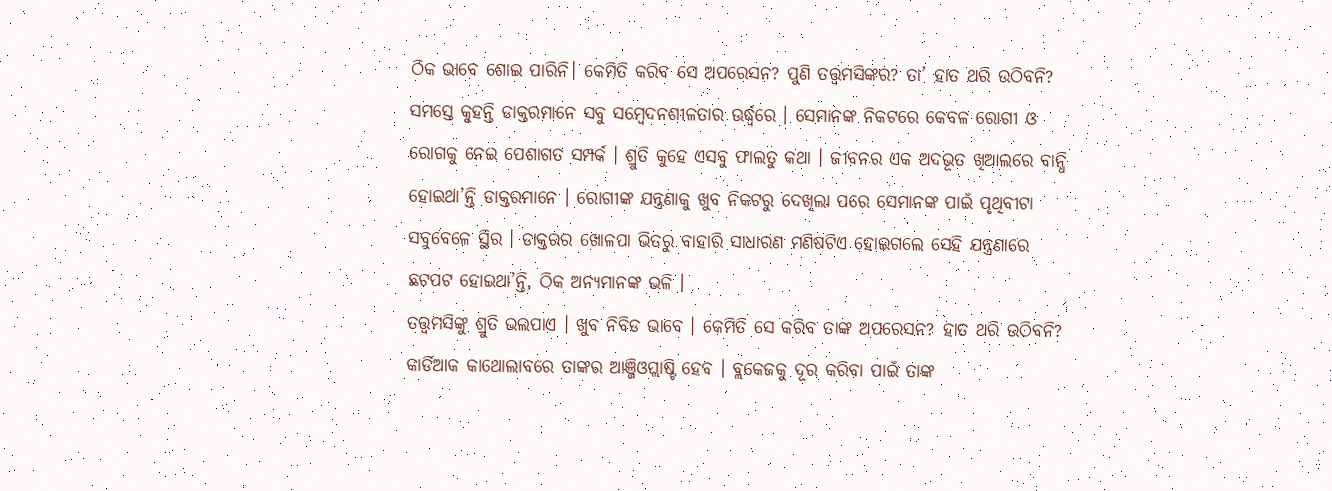ଠିକ ଭାବେ ଶୋଇ ପାରିନି। କେମିତି କରିବ ସେ ଅପରେସନ? ପୁଣି ତତ୍ତ୍ୱମସିଙ୍କର? ତା’ ହାତ ଥରି ଉଠିବନି? ସମସ୍ତେ କୁହନ୍ତି ଡାକ୍ତରମାନେ ସବୁ ସମ୍ବେଦନଶୀଳତାର ଊର୍ଦ୍ଧ୍ୱରେ । ସେମାନଙ୍କ ନିକଟରେ କେବଳ ରୋଗୀ ଓ ରୋଗକୁ ନେଇ ପେଶାଗତ ସମ୍ପର୍କ । ଶ୍ରୁତି କୁହେ ଏସବୁ ଫାଲତୁ କଥା । ଜୀବନର ଏକ ଅଦଭୂତ ଖିଆଲରେ ବାନ୍ଧି ହୋଇଥା’ନ୍ତି ଡାକ୍ତରମାନେ । ରୋଗୀଙ୍କ ଯନ୍ତ୍ରଣାକୁ ଖୁବ ନିକଟରୁ ଦେଖିଲା ପରେ ସେମାନଙ୍କ ପାଇଁ ପୃଥିବୀଟା ସବୁବେଳେ ସ୍ଥିର । ଡାକ୍ତରର ଖୋଳପା ଭିତରୁ ବାହାରି ସାଧାରଣ ମଣିଷଟିଏ ହୋଇଗଲେ ସେହି ଯନ୍ତ୍ରଣାରେ ଛଟପଟ ହୋଇଥା’ନ୍ତି, ଠିକ ଅନ୍ୟମାନଙ୍କ ଭଳି ।
ତତ୍ତ୍ୱମସିଙ୍କୁ ଶ୍ରୁତି ଭଲପାଏ । ଖୁବ ନିବିଡ ଭାବେ । କେମିତି ସେ କରିବ ତାଙ୍କ ଅପରେସନ? ହାତ ଥରି ଉଠିବନି? କାର୍ଡିଆକ କାଥୋଲାବରେ ତାଙ୍କର ଆଞ୍ଜିଓପ୍ଲାଷ୍ଟି ହେବ । ବ୍ଲକେଜକୁ ଦୂର କରିବା ପାଇଁ ତାଙ୍କ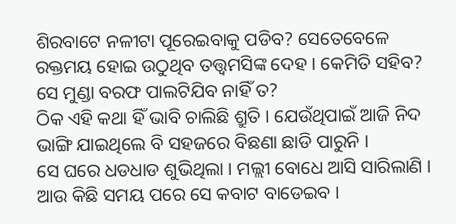ଶିରବାଟେ ନଳୀଟା ପୂରେଇବାକୁ ପଡିବ? ସେତେବେଳେ ରକ୍ତମୟ ହୋଇ ଉଠୁଥିବ ତତ୍ତ୍ୱମସିଙ୍କ ଦେହ । କେମିତି ସହିବ? ସେ ମୁଣ୍ଡା ବରଫ ପାଲଟିଯିବ ନାହିଁ ତ?
ଠିକ ଏହି କଥା ହିଁ ଭାବି ଚାଲିଛି ଶ୍ରୁତି । ଯେଉଁଥିପାଇଁ ଆଜି ନିଦ ଭାଙ୍ଗି ଯାଇଥିଲେ ବି ସହଜରେ ବିଛଣା ଛାଡି ପାରୁନି ।
ସେ ଘରେ ଧଡଧାଡ ଶୁଭିଥିଲା । ମଲ୍ଲୀ ବୋଧେ ଆସି ସାରିଲାଣି । ଆଉ କିଛି ସମୟ ପରେ ସେ କବାଟ ବାଡେଇବ ।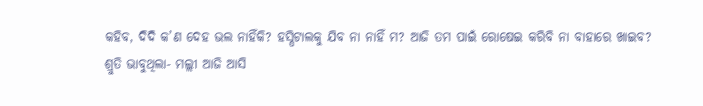କହିବ, ଦିଦି କ’ଣ ଦେହ ଭଲ ନାହିଁକି? ହସ୍ପିଟାଲକୁ ଯିବ ନା ନାହିଁ ମ? ଆଜି ତମ ପାଇଁ ରୋଷେଇ କରିବି ନା ବାହାରେ ଖାଇବ?
ଶ୍ରୁତି ଭାବୁଥିଲା- ମଲ୍ଲୀ ଆଜି ଆସି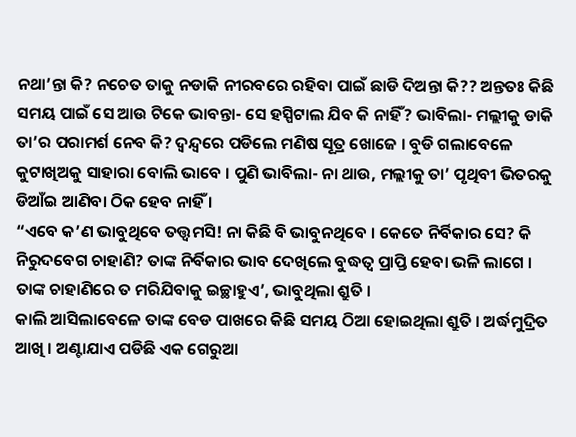ନଥା’ନ୍ତା କି? ନଚେତ ତାକୁ ନଡାକି ନୀରବରେ ରହିବା ପାଇଁ ଛାଡି ଦିଅନ୍ତା କି?? ଅନ୍ତତଃ କିଛି ସମୟ ପାଇଁ ସେ ଆଉ ଟିକେ ଭାବନ୍ତା- ସେ ହସ୍ପିଟାଲ ଯିବ କି ନାହିଁ? ଭାବିଲା- ମଲ୍ଲୀକୁ ଡାକି ତା’ର ପରାମର୍ଶ ନେବ କି? ଦ୍ୱନ୍ଦ୍ୱରେ ପଡିଲେ ମଣିଷ ସୂତ୍ର ଖୋଜେ । ବୁଡି ଗଲାବେଳେ କୁଟାଖିଅକୁ ସାହାରା ବୋଲି ଭାବେ । ପୁଣି ଭାବିଲା- ନା ଥାଉ, ମଲ୍ଲୀକୁ ତା’ ପୃଥିବୀ ଭିତରକୁ ଡିଆଁଇ ଆଣିବା ଠିକ ହେବ ନାହିଁ ।
“ଏବେ କ’ଣ ଭାବୁଥିବେ ତତ୍ତ୍ୱମସି! ନା କିଛି ବି ଭାବୁନଥିବେ । କେତେ ନିର୍ବିକାର ସେ? କି ନିରୁଦବେଗ ଚାହାଣି? ତାଙ୍କ ନିର୍ବିକାର ଭାବ ଦେଖିଲେ ବୁଦ୍ଧତ୍ୱ ପ୍ରାପ୍ତି ହେବା ଭଳି ଲାଗେ । ତାଙ୍କ ଚାହାଣିରେ ତ ମରିଯିବାକୁ ଇଚ୍ଛାହୁଏ’, ଭାବୁଥିଲା ଶ୍ରୁତି ।
କାଲି ଆସିଲାବେଳେ ତାଙ୍କ ବେଡ ପାଖରେ କିଛି ସମୟ ଠିଆ ହୋଇଥିଲା ଶ୍ରୁତି । ଅର୍ଦ୍ଧମୁଦ୍ରିତ ଆଖି । ଅଣ୍ଟାଯାଏ ପଡିଛି ଏକ ଗେରୁଆ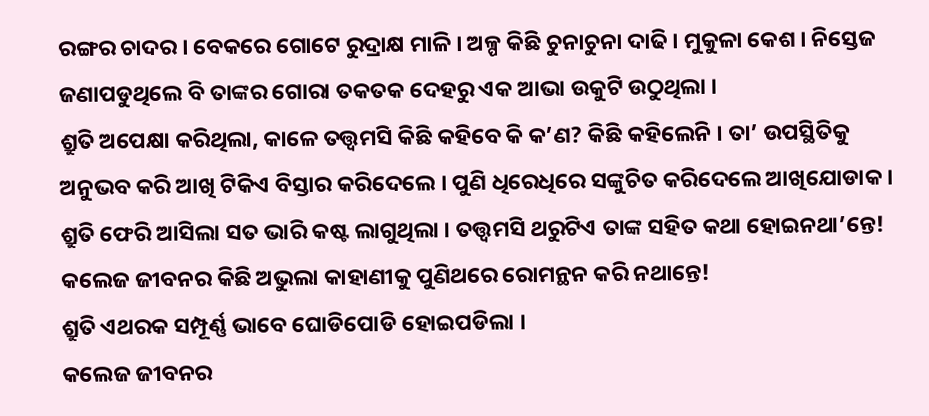ରଙ୍ଗର ଚାଦର । ବେକରେ ଗୋଟେ ରୁଦ୍ରାକ୍ଷ ମାଳି । ଅଳ୍ପ କିଛି ଚୁନାଚୁନା ଦାଢି । ମୁକୁଳା କେଶ । ନିସ୍ତେଜ ଜଣାପଡୁଥିଲେ ବି ତାଙ୍କର ଗୋରା ତକତକ ଦେହରୁ ଏକ ଆଭା ଉକୁଟି ଉଠୁଥିଲା ।
ଶ୍ରୁତି ଅପେକ୍ଷା କରିଥିଲା, କାଳେ ତତ୍ତ୍ୱମସି କିଛି କହିବେ କି କ’ଣ? କିଛି କହିଲେନି । ତା’ ଉପସ୍ଥିତିକୁ ଅନୁଭବ କରି ଆଖି ଟିକିଏ ବିସ୍ତାର କରିଦେଲେ । ପୁଣି ଧିରେଧିରେ ସଙ୍କୁଚିତ କରିଦେଲେ ଆଖିଯୋଡାକ ।
ଶ୍ରୁତି ଫେରି ଆସିଲା ସତ ଭାରି କଷ୍ଟ ଲାଗୁଥିଲା । ତତ୍ତ୍ୱମସି ଥରୁଟିଏ ତାଙ୍କ ସହିତ କଥା ହୋଇନଥା’ନ୍ତେ! କଲେଜ ଜୀବନର କିଛି ଅଭୁଲା କାହାଣୀକୁ ପୁଣିଥରେ ରୋମନ୍ଥନ କରି ନଥାନ୍ତେ!
ଶ୍ରୁତି ଏଥରକ ସମ୍ପୂର୍ଣ୍ଣ ଭାବେ ଘୋଡିପୋଡି ହୋଇପଡିଲା ।
କଲେଜ ଜୀବନର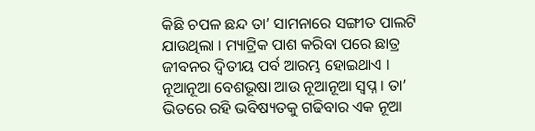କିଛି ଚପଳ ଛନ୍ଦ ତା’ ସାମନାରେ ସଙ୍ଗୀତ ପାଲଟି ଯାଉଥିଲା । ମ୍ୟାଟ୍ରିକ ପାଶ କରିବା ପରେ ଛାତ୍ର ଜୀବନର ଦ୍ୱିତୀୟ ପର୍ବ ଆରମ୍ଭ ହୋଇଥାଏ । ନୂଆନୂଆ ବେଶଭୂଷା ଆଉ ନୂଆନୂଆ ସ୍ୱପ୍ନ । ତା’ ଭିତରେ ରହି ଭବିଷ୍ୟତକୁ ଗଢିବାର ଏକ ନୂଆ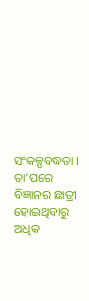ସଂକଳ୍ପବଦ୍ଧତା । ତା’ପରେ ବିଜ୍ଞାନର ଛାତ୍ରୀ ହୋଇଥିବାରୁ ଅଧିକ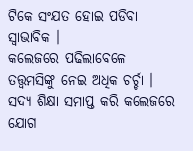ଟିକେ ସଂଯତ ହୋଇ ପଡିବା ସ୍ୱାଭାବିକ ।
କଲେଜରେ ପଢିଲାବେଳେ ତତ୍ତ୍ୱମସିଙ୍କୁ ନେଇ ଅଧିକ ଚର୍ଚ୍ଚା । ସଦ୍ୟ ଶିକ୍ଷା ସମାପ୍ତ କରି କଲେଜରେ ଯୋଗ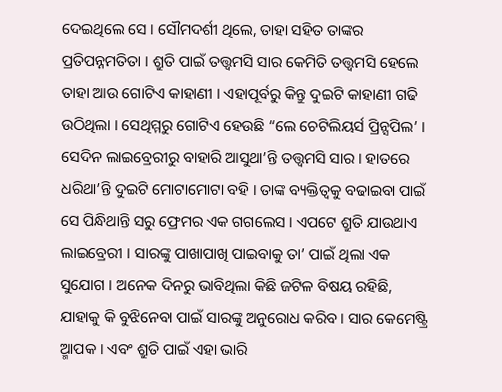ଦେଇଥିଲେ ସେ । ସୌମଦର୍ଶୀ ଥିଲେ, ତାହା ସହିତ ତାଙ୍କର ପ୍ରତିପନ୍ନମତିତା । ଶ୍ରୁତି ପାଇଁ ତତ୍ତ୍ୱମସି ସାର କେମିତି ତତ୍ତ୍ୱମସି ହେଲେ ତାହା ଆଉ ଗୋଟିଏ କାହାଣୀ । ଏହାପୂର୍ବରୁ କିନ୍ତୁ ଦୁଇଟି କାହାଣୀ ଗଢି ଉଠିଥିଲା । ସେଥିମ୍ମରୁ ଗୋଟିଏ ହେଉଛି “ଲେ ଚେଟିଲିୟର୍ସ ପ୍ରିନ୍ସପିଲ’ ।
ସେଦିନ ଲାଇବ୍ରେରୀରୁ ବାହାରି ଆସୁଥା’ନ୍ତି ତତ୍ତ୍ୱମସି ସାର । ହାତରେ ଧରିଥା’ନ୍ତି ଦୁଇଟି ମୋଟାମୋଟା ବହି । ତାଙ୍କ ବ୍ୟକ୍ତିତ୍ୱକୁ ବଢାଇବା ପାଇଁ ସେ ପିନ୍ଧିଥାନ୍ତି ସରୁ ଫ୍ରେମର ଏକ ଗଗଲେସ । ଏପଟେ ଶ୍ରୁତି ଯାଉଥାଏ ଲାଇବ୍ରେରୀ । ସାରଙ୍କୁ ପାଖାପାଖି ପାଇବାକୁ ତା’ ପାଇଁ ଥିଲା ଏକ ସୁଯୋଗ । ଅନେକ ଦିନରୁ ଭାବିଥିଲା କିଛି ଜଟିଳ ବିଷୟ ରହିଛି, ଯାହାକୁ କି ବୁଝିନେବା ପାଇଁ ସାରଙ୍କୁ ଅନୁରୋଧ କରିବ । ସାର କେମେଷ୍ଟ୍ରି ଅ୍ମାପକ । ଏବଂ ଶ୍ରୁତି ପାଇଁ ଏହା ଭାରି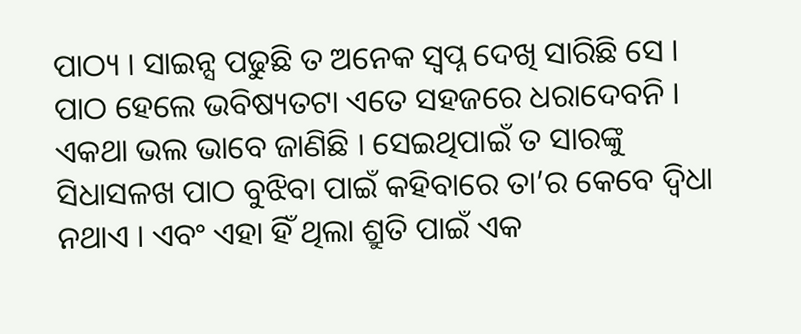ପାଠ୍ୟ । ସାଇନ୍ସ ପଢୁଛି ତ ଅନେକ ସ୍ୱପ୍ନ ଦେଖି ସାରିଛି ସେ । ପାଠ ହେଲେ ଭବିଷ୍ୟତଟା ଏତେ ସହଜରେ ଧରାଦେବନି । ଏକଥା ଭଲ ଭାବେ ଜାଣିଛି । ସେଇଥିପାଇଁ ତ ସାରଙ୍କୁ ସିଧାସଳଖ ପାଠ ବୁଝିବା ପାଇଁ କହିବାରେ ତା’ର କେବେ ଦ୍ୱିଧା ନଥାଏ । ଏବଂ ଏହା ହିଁ ଥିଲା ଶ୍ରୁତି ପାଇଁ ଏକ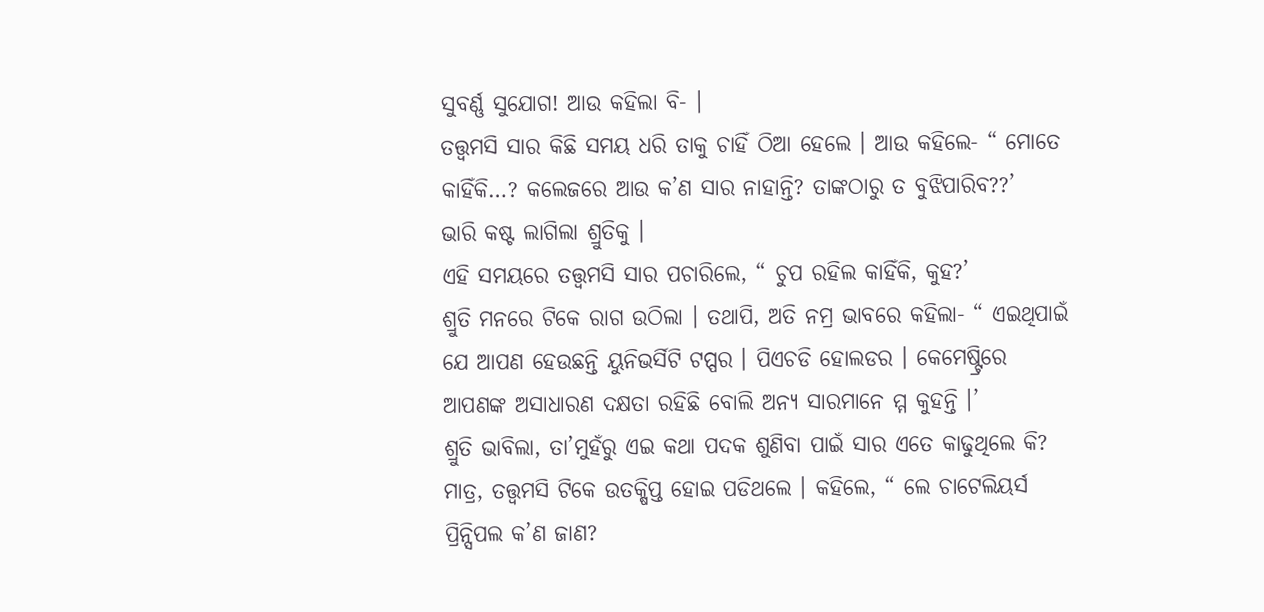ସୁବର୍ଣ୍ଣ ସୁଯୋଗ! ଆଉ କହିଲା ବି- ।
ତତ୍ତ୍ୱମସି ସାର କିଛି ସମୟ ଧରି ତାକୁ ଚାହିଁ ଠିଆ ହେଲେ । ଆଉ କହିଲେ- “ ମୋତେ କାହିଁକି…? କଲେଜରେ ଆଉ କ’ଣ ସାର ନାହାନ୍ତି? ତାଙ୍କଠାରୁ ତ ବୁଝିପାରିବ??’
ଭାରି କଷ୍ଟ ଲାଗିଲା ଶ୍ରୁତିକୁ ।
ଏହି ସମୟରେ ତତ୍ତ୍ୱମସି ସାର ପଚାରିଲେ, “ ଚୁପ ରହିଲ କାହିଁକି, କୁହ?’
ଶ୍ରୁତି ମନରେ ଟିକେ ରାଗ ଉଠିଲା । ତଥାପି, ଅତି ନମ୍ର ଭାବରେ କହିଲା- “ ଏଇଥିପାଇଁ ଯେ ଆପଣ ହେଉଛନ୍ତି ୟୁନିଭର୍ସିଟି ଟପ୍ପର । ପିଏଚଡି ହୋଲଡର । କେମେଷ୍ଟ୍ରିରେ ଆପଣଙ୍କ ଅସାଧାରଣ ଦକ୍ଷତା ରହିଛି ବୋଲି ଅନ୍ୟ ସାରମାନେ ମ୍ମ କୁହନ୍ତି ।’
ଶ୍ରୁତି ଭାବିଲା, ତା’ମୁହଁରୁ ଏଇ କଥା ପଦକ ଶୁଣିବା ପାଇଁ ସାର ଏତେ କାଢୁଥିଲେ କି?
ମାତ୍ର, ତତ୍ତ୍ୱମସି ଟିକେ ଉତକ୍ଷିପ୍ତ ହୋଇ ପଡିଥଲେ । କହିଲେ, “ ଲେ ଚାଟେଲିୟର୍ସ ପ୍ରିନ୍ସିପଲ କ’ଣ ଜାଣ?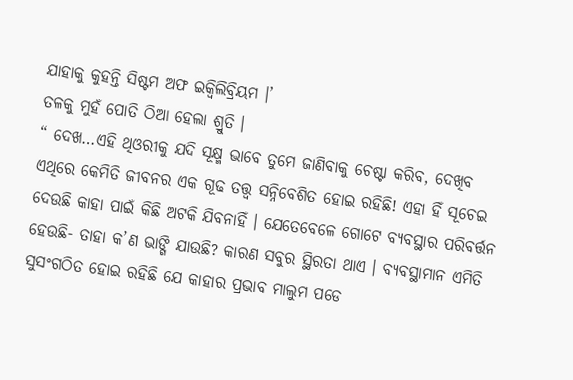ଯାହାକୁ କୁହନ୍ତି ସିଷ୍ଟମ ଅଫ ଇକ୍ୱିଲିବ୍ରିୟମ ।’
ତଳକୁ ମୁହଁ ପୋତି ଠିଆ ହେଲା ଶ୍ରୁତି ।
“ ଦେଖ…ଏହି ଥିଓରୀକୁ ଯଦି ସୂକ୍ଷ୍ମ ଭାବେ ତୁମେ ଜାଣିବାକୁ ଚେଷ୍ଟା କରିବ, ଦେଖିବ ଏଥିରେ କେମିତି ଜୀବନର ଏକ ଗୂଢ ତତ୍ତ୍ୱ ସନ୍ନିବେଶିତ ହୋଇ ରହିଛି! ଏହା ହିଁ ସୂଚେଇ ଦେଉଛି କାହା ପାଇଁ କିଛି ଅଟକି ଯିବନାହିଁ । ଯେତେବେଳେ ଗୋଟେ ବ୍ୟବସ୍ଥାର ପରିବର୍ତ୍ତନ ହେଉଛି- ତାହା କ’ଣ ଭାଙ୍ଗି ଯାଉଛି? କାରଣ ସବୁର ସ୍ଥିରତା ଥାଏ । ବ୍ୟବସ୍ଥାମାନ ଏମିତି ସୁସଂଗଠିତ ହୋଇ ରହିଛି ଯେ କାହାର ପ୍ରଭାବ ମାଲୁମ ପଡେ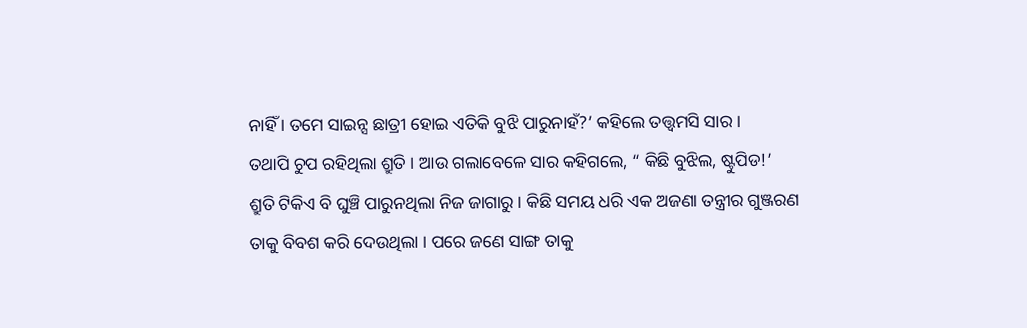ନାହିଁ । ତମେ ସାଇନ୍ସ ଛାତ୍ରୀ ହୋଇ ଏତିକି ବୁଝି ପାରୁନାହଁ?’ କହିଲେ ତତ୍ତ୍ୱମସି ସାର ।
ତଥାପି ଚୁପ ରହିଥିଲା ଶ୍ରୁତି । ଆଉ ଗଲାବେଳେ ସାର କହିଗଲେ, “ କିଛି ବୁଝିଲ, ଷ୍ଟୁପିଡ!’
ଶ୍ରୁତି ଟିକିଏ ବି ଘୁଞ୍ଚି ପାରୁନଥିଲା ନିଜ ଜାଗାରୁ । କିଛି ସମୟ ଧରି ଏକ ଅଜଣା ତନ୍ତ୍ରୀର ଗୁଞ୍ଜରଣ ତାକୁ ବିବଶ କରି ଦେଉଥିଲା । ପରେ ଜଣେ ସାଙ୍ଗ ତାକୁ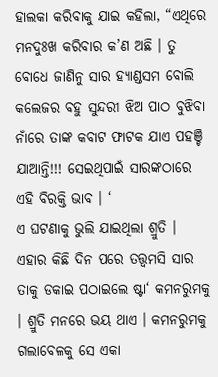ହାଲକା କରିବାକୁ ଯାଇ କହିଲା, “ଏଥିରେ ମନଦୁଃଖ କରିବାର କ’ଣ ଅଛି । ତୁ ବୋଧେ ଜାଣିନୁ ସାର ହ୍ୟାଣ୍ଡସମ ବୋଲି କଲେଜର ବହୁ ସୁନ୍ଦରୀ ଝିଅ ପାଠ ବୁଝିବା ନାଁରେ ତାଙ୍କ କବାଟ ଫାଟକ ଯାଏ ପହଞ୍ଚି ଯାଆନ୍ତି!!! ସେଇଥିପାଇଁ ସାରଙ୍କଠାରେ ଏହି ବିରକ୍ତି ଭାବ । ‘
ଏ ଘଟଣାକୁ ଭୁଲି ଯାଇଥିଲା ଶ୍ରୁତି । ଏହାର କିଛି ଦିନ ପରେ ତତ୍ତ୍ୱମସି ସାର ତାକୁ ଡକାଇ ପଠାଇଲେ ଷ୍ଟା‘ କମନରୁମକୁ । ଶ୍ରୁତି ମନରେ ଭୟ ଥାଏ । କମନରୁମକୁ ଗଲାବେଳକୁ ସେ ଏକା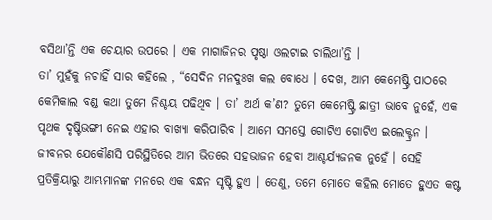ବସିଥା’ନ୍ତି ଏକ ଚେୟାର ଉପରେ । ଏକ ମାଗାଜିନର ପୃଷ୍ଠା ଓଲଟାଇ ଚାଲିଥା’ନ୍ତି ।
ତା’ ମୁହଁକୁ ନଚାହିଁ ସାର କହିଲେ , “ସେଦିନ ମନଦୁଃଖ କଲ ବୋଧେ । ଦେଖ, ଆମ କେମେଷ୍ଟ୍ରି ପାଠରେ କେମିକାଲ ବଣ୍ଡ କଥା ତୁମେ ନିଶ୍ଚୟ ପଢିଥିବ । ତା’ ଅର୍ଥ କ’ଣ? ତୁମେ କେମେଷ୍ଟ୍ରି ଛାତ୍ରୀ ଭାବେ ନୁହେଁ, ଏକ ପୃଥକ ଦୃଷ୍ଟିଭଙ୍ଗୀ ନେଇ ଏହାର ବାଖ୍ୟା କରିପାରିବ । ଆମେ ସମସ୍ତେ ଗୋଟିଏ ଗୋଟିଏ ଇଲେକ୍ଟ୍ରନ । ଜୀବନର ଯେକୌଣସି ପରିସ୍ଥିତିରେ ଆମ ଭିତରେ ସହଭାଜନ ହେବା ଆଶ୍ଚର୍ଯ୍ୟଜନକ ନୁହେଁ । ସେହି ପ୍ରତିକ୍ରିୟାରୁ ଆମ୍ଭମାନଙ୍କ ମନରେ ଏକ ବନ୍ଧନ ସୃଷ୍ଟି ହୁଏ । ତେଣୁ, ତମେ ମୋତେ କହିଲ ମୋତେ ହୁଏତ କଷ୍ଟ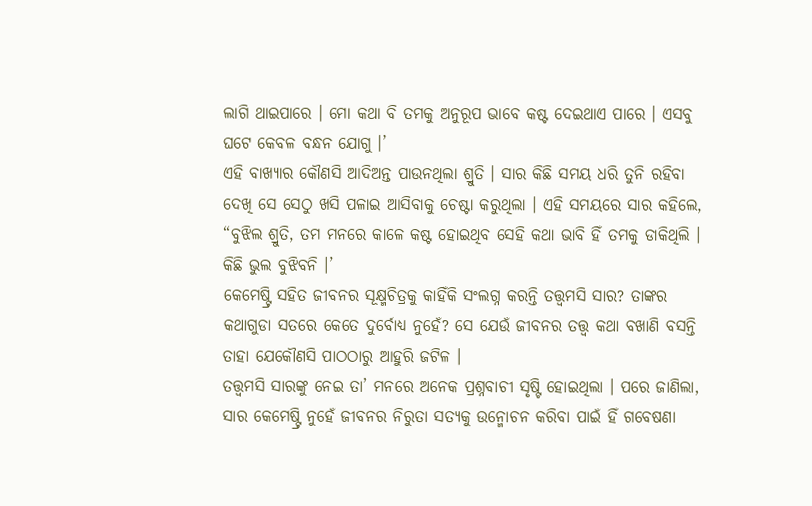ଲାଗି ଥାଇପାରେ । ମୋ କଥା ବି ତମକୁ ଅନୁରୂପ ଭାବେ କଷ୍ଟ ଦେଇଥାଏ ପାରେ । ଏସବୁ ଘଟେ କେବଳ ବନ୍ଧନ ଯୋଗୁ ।’
ଏହି ବାଖ୍ୟାର କୌଣସି ଆଦିଅନ୍ତ ପାଉନଥିଲା ଶ୍ରୁତି । ସାର କିଛି ସମୟ ଧରି ତୁନି ରହିବା ଦେଖି ସେ ସେଠୁ ଖସି ପଳାଇ ଆସିବାକୁ ଚେଷ୍ଟା କରୁଥିଲା । ଏହି ସମୟରେ ସାର କହିଲେ, “ବୁଝିଲ ଶ୍ରୁତି, ତମ ମନରେ କାଳେ କଷ୍ଟ ହୋଇଥିବ ସେହି କଥା ଭାବି ହିଁ ତମକୁ ଡାକିଥିଲି । କିଛି ଭୁଲ ବୁଝିବନି ।’
କେମେଷ୍ଟ୍ରି ସହିତ ଜୀବନର ସୂକ୍ଷ୍ମଚିତ୍ରକୁ କାହିଁକି ସଂଲଗ୍ନ କରନ୍ତି ତତ୍ତ୍ୱମସି ସାର? ତାଙ୍କର କଥାଗୁଡା ସତରେ କେତେ ଦୁର୍ବୋଧ୍ୟ ନୁହେଁ? ସେ ଯେଉଁ ଜୀବନର ତତ୍ତ୍ୱ କଥା ବଖାଣି ବସନ୍ତି ତାହା ଯେକୌଣସି ପାଠଠାରୁ ଆହୁରି ଜଟିଳ ।
ତତ୍ତ୍ୱମସି ସାରଙ୍କୁ ନେଇ ତା’ ମନରେ ଅନେକ ପ୍ରଶ୍ନବାଚୀ ସୃଷ୍ଟି ହୋଇଥିଲା । ପରେ ଜାଣିଲା, ସାର କେମେଷ୍ଟ୍ରି ନୁହେଁ ଜୀବନର ନିରୁତା ସତ୍ୟକୁ ଉନ୍ମୋଚନ କରିବା ପାଇଁ ହିଁ ଗବେଷଣା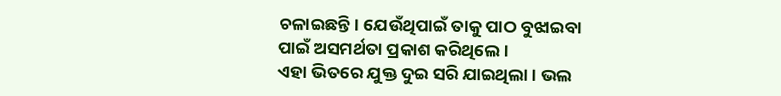ଚଳାଇଛନ୍ତି। ଯେଉଁଥିପାଇଁ ତାକୁ ପାଠ ବୁଝାଇବା ପାଇଁ ଅସମର୍ଥତା ପ୍ରକାଶ କରିଥିଲେ ।
ଏହା ଭିତରେ ଯୁକ୍ତ ଦୁଇ ସରି ଯାଇଥିଲା । ଭଲ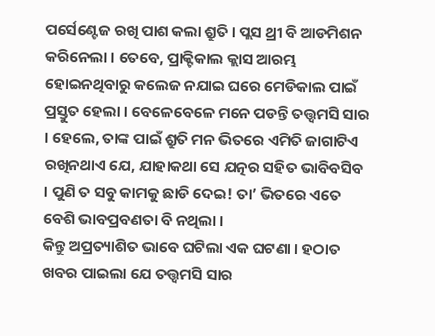ପର୍ସେଣ୍ଟେଜ ରଖି ପାଶ କଲା ଶ୍ରୁତି । ପ୍ଲସ ଥ୍ରୀ ବି ଆଡମିଶନ କରିନେଲା । ତେବେ, ପ୍ରାକ୍ଟିକାଲ କ୍ଲାସ ଆରମ୍ଭ ହୋଇନଥିବାରୁ କଲେଜ ନଯାଇ ଘରେ ମେଡିକାଲ ପାଇଁ ପ୍ରସ୍ତୁତ ହେଲା । ବେଳେବେଳେ ମନେ ପଡନ୍ତି ତତ୍ତ୍ୱମସି ସାର । ହେଲେ, ତାଙ୍କ ପାଇଁ ଶ୍ରୁତି ମନ ଭିତରେ ଏମିତି ଜାଗାଟିଏ ରଖିନଥାଏ ଯେ, ଯାହାକଥା ସେ ଯତ୍ନର ସହିତ ଭାବିବସିବ । ପୁଣି ତ ସବୁ କାମକୁ ଛାଡି ଦେଇ! ତା’ ଭିତରେ ଏତେ ବେଶି ଭାବପ୍ରବଣତା ବି ନଥିଲା ।
କିନ୍ତୁ ଅପ୍ରତ୍ୟାଶିତ ଭାବେ ଘଟିଲା ଏକ ଘଟଣା । ହଠାତ ଖବର ପାଇଲା ଯେ ତତ୍ତ୍ୱମସି ସାର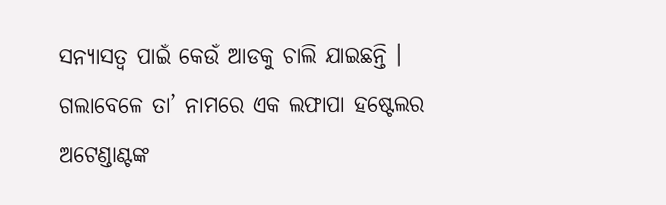ସନ୍ୟାସତ୍ୱ ପାଇଁ କେଉଁ ଆଡକୁ ଚାଲି ଯାଇଛନ୍ତି । ଗଲାବେଳେ ତା’ ନାମରେ ଏକ ଲଫାପା ହଷ୍ଟେଲର ଅଟେଣ୍ଡାଣ୍ଟଙ୍କ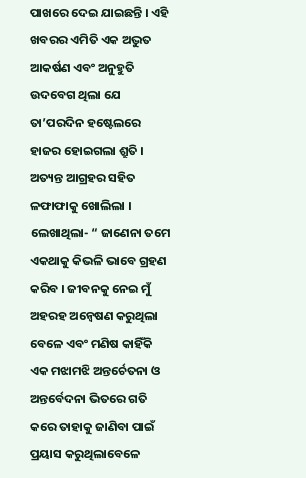ପାଖରେ ଦେଇ ଯାଇଛନ୍ତି । ଏହି ଖବରର ଏମିତି ଏକ ଅଦ୍ଭୁତ ଆକର୍ଷଣ ଏବଂ ଅନୁହୁତି ଉଦବେଗ ଥିଲା ଯେ ତା’ପରଦିନ ହଷ୍ଟେଲରେ ହାଜର ହୋଇଗଲା ଶ୍ରୁତି ।
ଅତ୍ୟନ୍ତ ଆଗ୍ରହର ସହିତ ଳଫାଫାକୁ ଖୋଲିଲା । ଲେଖାଥିଲା- “ ଜାଣେନା ତମେ ଏକଥାକୁ କିଭଳି ଭାବେ ଗ୍ରହଣ କରିବ । ଜୀବନକୁ ନେଇ ମୁଁ ଅହରହ ଅନ୍ୱେଷଣ କରୁଥିଲା ବେଳେ ଏବଂ ମଣିଷ କାହିଁକି ଏକ ମଝାମଝି ଅନ୍ତର୍ଚେତନା ଓ ଅନ୍ତର୍ବେଦନା ଭିତରେ ଗତି କରେ ତାହାକୁ ଜାଣିବା ପାଇଁ ପ୍ରୟାସ କରୁଥିଲାବେଳେ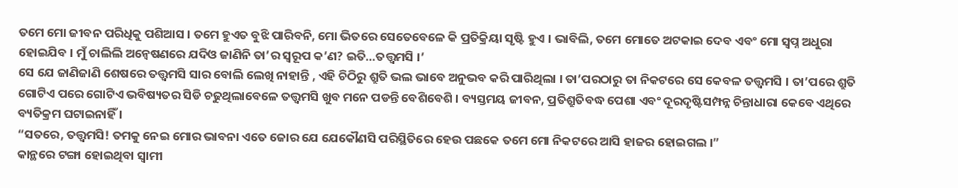ତମେ ମୋ ଜୀବନ ପରିଧିକୁ ପଶିଆସ । ତମେ ହୁଏତ ବୁଝି ପାରିବନି, ମୋ ଭିତରେ ସେତେବେଳେ କି ପ୍ରତିକ୍ରିୟା ସୃଷ୍ଟି ହୁଏ । ଭାବିଲି, ତମେ ମୋତେ ଅଟକାଇ ଦେବ ଏବଂ ମୋ ସ୍ୱପ୍ନ ଅଧୁରା ହୋଇଯିବ । ମୁଁ ଚାଲିଲି ଅନ୍ୱେଷଣରେ ଯଦିଓ ଜାଣିନି ତା’ର ସ୍ୱରୂପ କ’ଣ? ଇତି…ତତ୍ତ୍ୱମସି ।’
ସେ ଯେ ଜାଣିଜାଣି ଶେଷରେ ତତ୍ତ୍ୱମସି ସାର ବୋଲି ଲେଖି ନାହାନ୍ତି , ଏହି ଚିଠିରୁ ଶ୍ରୁତି ଭଲ ଭାବେ ଅନୁଭବ କରି ପାରିଥିଲା । ତା’ପରଠାରୁ ତା ନିକଟରେ ସେ କେବଳ ତତ୍ତ୍ୱମସି । ତା’ପରେ ଶ୍ରୁତି ଗୋଟିଏ ପରେ ଗୋଟିଏ ଭବିଷ୍ୟତର ସିଡି ଚଢୁଥିଲାବେଳେ ତତ୍ତ୍ୱମସି ଖୁବ ମନେ ପଡନ୍ତି ବେଶିବେଶି । ବ୍ୟସ୍ତମୟ ଜୀବନ, ପ୍ରତିଶ୍ରୁତିବଦ୍ଧ ପେଶା ଏବଂ ଦୂରଦୃଷ୍ଟିସମ୍ପନ୍ନ ଚିନ୍ତାଧାରା କେବେ ଏଥିରେ ବ୍ୟତିକ୍ରମ ଘଟାଇନାହିଁ ।
“ସତରେ, ତତ୍ତ୍ୱମସି! ତମକୁ ନେଇ ମୋର ଭାବନା ଏତେ ଜୋର ଯେ ଯେକୌଣସି ପରିସ୍ଥିତିରେ ହେଉ ପଛକେ ତମେ ମୋ ନିକଟରେ ଆସି ହାଜର ହୋଇଗଲ ।”
କାନ୍ଥରେ ଟଙ୍ଗା ହୋଇଥିବା ସ୍ୱାମୀ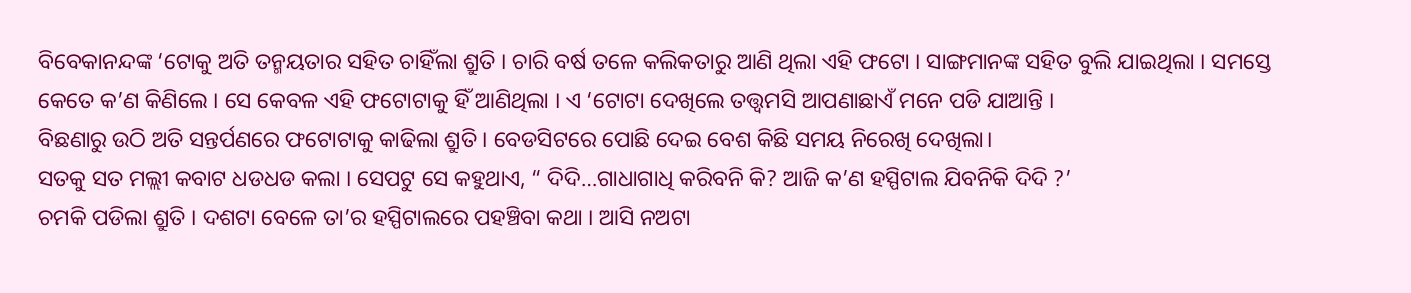ବିବେକାନନ୍ଦଙ୍କ ‘ଟୋକୁ ଅତି ତନ୍ମୟତାର ସହିତ ଚାହିଁଲା ଶ୍ରୁତି । ଚାରି ବର୍ଷ ତଳେ କଲିକତାରୁ ଆଣି ଥିଲା ଏହି ଫଟୋ । ସାଙ୍ଗମାନଙ୍କ ସହିତ ବୁଲି ଯାଇଥିଲା । ସମସ୍ତେ କେତେ କ’ଣ କିଣିଲେ । ସେ କେବଳ ଏହି ଫଟୋଟାକୁ ହିଁ ଆଣିଥିଲା । ଏ ‘ଟୋଟା ଦେଖିଲେ ତତ୍ତ୍ୱମସି ଆପଣାଛାଏଁ ମନେ ପଡି ଯାଆନ୍ତି ।
ବିଛଣାରୁ ଉଠି ଅତି ସନ୍ତର୍ପଣରେ ଫଟୋଟାକୁ କାଢିଲା ଶ୍ରୁତି । ବେଡସିଟରେ ପୋଛି ଦେଇ ବେଶ କିଛି ସମୟ ନିରେଖି ଦେଖିଲା।
ସତକୁ ସତ ମଲ୍ଲୀ କବାଟ ଧଡଧଡ କଲା । ସେପଟୁ ସେ କହୁଥାଏ, “ ଦିଦି…ଗାଧାଗାଧି କରିବନି କି? ଆଜି କ’ଣ ହସ୍ପିଟାଲ ଯିବନିକି ଦିଦି ?’
ଚମକି ପଡିଲା ଶ୍ରୁତି । ଦଶଟା ବେଳେ ତା’ର ହସ୍ପିଟାଲରେ ପହଞ୍ଚିବା କଥା । ଆସି ନଅଟା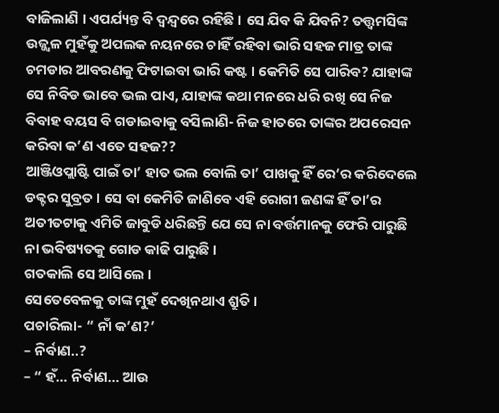ବାଜିଲାଣି । ଏପର୍ଯ୍ୟନ୍ତ ବି ଦ୍ୱନ୍ଦ୍ୱରେ ରହିଛି । ସେ ଯିବ କି ଯିବନି? ତତ୍ତ୍ୱମସିଙ୍କ ଉଜ୍ଜ୍ୱଳ ମୁହଁକୁ ଅପଲକ ନୟନରେ ଚାହିଁ ରହିବା ଭାରି ସହଜ ମାତ୍ର ତାଙ୍କ ଚମଡାର ଆବରଣକୁ ଫିଟାଇବା ଭାରି କଷ୍ଟ । କେମିତି ସେ ପାରିବ? ଯାହାଙ୍କ ସେ ନିବିଡ ଭାବେ ଭଲ ପାଏ, ଯାହାଙ୍କ କଥା ମନରେ ଧରି ରଖି ସେ ନିଜ ବିବାହ ବୟସ ବି ଗଡାଇବାକୁ ବସିଲାଣି- ନିଜ ହାତରେ ତାଙ୍କର ଅପରେସନ କରିବା କ’ଣ ଏତେ ସହଜ??
ଆଞ୍ଜିଓପ୍ଲାଷ୍ଟି ପାଇଁ ତା’ ହାତ ଭଲ ବୋଲି ତା’ ପାଖକୁ ହିଁ ରେ‘ର କରିଦେଲେ ଡକ୍ଟର ସୁବ୍ରତ । ସେ ବା କେମିତି ଜାଣିବେ ଏହି ରୋଗୀ ଜଣଙ୍କ ହିଁ ତା’ର ଅତୀତଟାକୁ ଏମିତି ଜାବୁଡି ଧରିଛନ୍ତି ଯେ ସେ ନା ବର୍ତ୍ତମାନକୁ ଫେରି ପାରୁଛି ନା ଭବିଷ୍ୟତକୁ ଗୋଡ କାଢି ପାରୁଛି ।
ଗତକାଲି ସେ ଆସିଲେ ।
ସେତେବେଳକୁ ତାଙ୍କ ମୁହଁ ଦେଖିନଥାଏ ଶ୍ରୁତି ।
ପଚାରିଲା- “ ନାଁ କ’ଣ?’
– ନିର୍ବାଣ..?
– “ ହଁ… ନିର୍ବାଣ… ଆଉ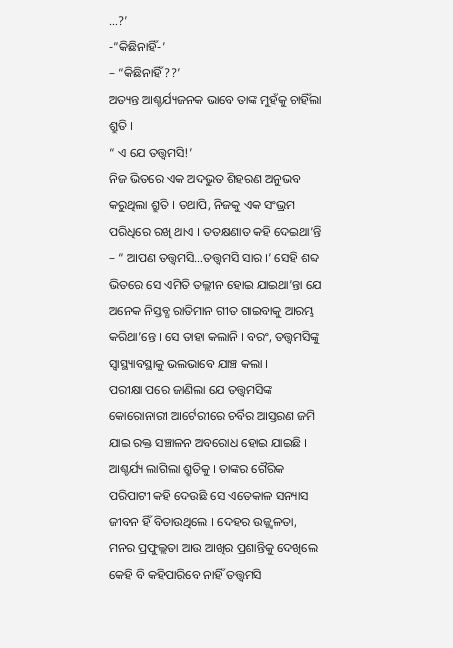…?’
-”କିଛିନାହିଁ-’
– “କିଛିନାହିଁ??’
ଅତ୍ୟନ୍ତ ଆଶ୍ଚର୍ଯ୍ୟଜନକ ଭାବେ ତାଙ୍କ ମୁହଁକୁ ଚାହିଁଲା ଶ୍ରୁତି ।
“ ଏ ଯେ ତତ୍ତ୍ୱମସି!’
ନିଜ ଭିତରେ ଏକ ଅଦଭୁତ ଶିହରଣ ଅନୁଭବ କରୁଥିଲା ଶ୍ରୁତି । ତଥାପି, ନିଜକୁ ଏକ ସଂଭ୍ରମ ପରିଧିରେ ରଖି ଥାଏ । ତତକ୍ଷଣାତ କହି ଦେଇଥା’ନ୍ତି – “ ଆପଣ ତତ୍ତ୍ୱମସି…ତତ୍ତ୍ୱମସି ସାର ।’ ସେହି ଶବ୍ଦ ଭିତରେ ସେ ଏମିତି ତଲ୍ଲୀନ ହୋଇ ଯାଇଥା’ନ୍ତା ଯେ ଅନେକ ନିସ୍ତବ୍ଧ ରାତିମାନ ଗୀତ ଗାଇବାକୁ ଆରମ୍ଭ କରିଥା’ନ୍ତେ । ସେ ତାହା କଲାନି । ବରଂ, ତତ୍ତ୍ୱମସିଙ୍କୁ ସ୍ୱାସ୍ଥ୍ୟାବସ୍ଥାକୁ ଭଲଭାବେ ଯାଞ୍ଚ କଲା ।
ପରୀକ୍ଷା ପରେ ଜାଣିଲା ଯେ ତତ୍ତ୍ୱମସିଙ୍କ କୋରୋନାରୀ ଆର୍ଟେରୀରେ ଚର୍ବିର ଆସ୍ତରଣ ଜମି ଯାଇ ରକ୍ତ ସଞ୍ଚାଳନ ଅବରୋଧ ହୋଇ ଯାଇଛି । ଆଶ୍ଚର୍ଯ୍ୟ ଲାଗିଲା ଶ୍ରୁତିକୁ । ତାଙ୍କର ଗୈରିକ ପରିପାଟୀ କହି ଦେଉଛି ସେ ଏତେକାଳ ସନ୍ୟାସ ଜୀବନ ହିଁ ବିତାଉଥିଲେ । ଦେହର ଉଜ୍ଜ୍ୱଳତା, ମନର ପ୍ରଫୁଲ୍ଲତା ଆଉ ଆଖିର ପ୍ରଶାନ୍ତିକୁ ଦେଖିଲେ କେହି ବି କହିପାରିବେ ନାହିଁ ତତ୍ତ୍ୱମସି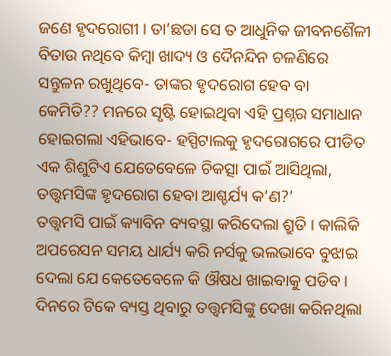ଜଣେ ହୃଦରୋଗୀ । ତା’ଛଡା ସେ ତ ଆଧୁନିକ ଜୀବନଶୈଳୀ ବିତାଉ ନଥିବେ କିମ୍ବା ଖାଦ୍ୟ ଓ ଦୈନନ୍ଦିନ ଚଳଣିରେ ସନ୍ତୁଳନ ରଖୁଥିବେ- ତାଙ୍କର ହୃଦରୋଗ ହେବ ବା କେମିତି?? ମନରେ ସୃଷ୍ଟି ହୋଇଥିବା ଏହି ପ୍ରଶ୍ନର ସମାଧାନ ହୋଇଗଲା ଏହିଭାବେ- ହସ୍ପିଟାଲକୁ ହୃଦରୋଗରେ ପୀଡିତ ଏକ ଶିଶୁଟିଏ ଯେତେବେଳେ ଚିକତ୍ସା ପାଇଁ ଆସିଥିଲା, ତତ୍ତ୍ୱମସିଙ୍କ ହୃଦରୋଗ ହେବା ଆଶ୍ଚର୍ଯ୍ୟ କ’ଣ?’
ତତ୍ତ୍ୱମସି ପାଇଁ କ୍ୟାବିନ ବ୍ୟବସ୍ଥା କରିଦେଲା ଶ୍ରୁତି । କାଲିକି ଅପରେସନ ସମୟ ଧାର୍ଯ୍ୟ କରି ନର୍ସକୁ ଭଲଭାବେ ବୁଝାଇ ଦେଲା ଯେ କେତେବେଳେ କି ଔଷଧ ଖାଇବାକୁ ପଡିବ ।
ଦିନରେ ଟିକେ ବ୍ୟସ୍ତ ଥିବାରୁ ତତ୍ତ୍ୱମସିଙ୍କୁ ଦେଖା କରିନଥିଲା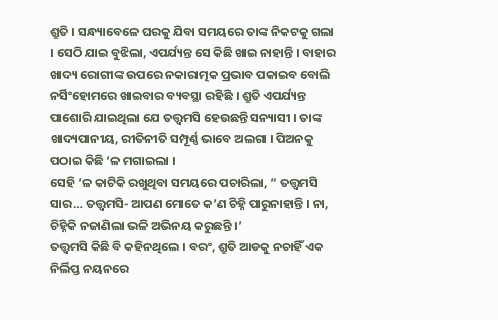ଶ୍ରୁତି । ସନ୍ଧ୍ୟାବେଳେ ଘରକୁ ଯିବା ସମୟରେ ତାଙ୍କ ନିକଟକୁ ଗଲା । ସେଠି ଯାଇ ବୁଝିଲା, ଏପର୍ଯ୍ୟନ୍ତ ସେ କିଛି ଖାଇ ନାହାନ୍ତି । ବାହାର ଖାଦ୍ୟ ରୋଗୀଙ୍କ ଉପରେ ନକାରାତ୍ମକ ପ୍ରଭାବ ପକାଇବ ବୋଲି ନର୍ସିଂହୋମରେ ଖାଇବାର ବ୍ୟବସ୍ଥା ରହିଛି । ଶ୍ରୁତି ଏପର୍ଯ୍ୟନ୍ତ ପାଶୋରି ଯାଇଥିଲା ଯେ ତତ୍ତ୍ୱମସି ହେଉଛନ୍ତି ସନ୍ୟାସୀ । ତାଙ୍କ ଖାଦ୍ୟପାନୀୟ, ରୀତିନୀତି ସମ୍ପୂର୍ଣ୍ଣ ଭାବେ ଅଲଗା । ପିଅନକୁ ପଠାଇ କିଛି ‘ଳ ମଗାଇଲା ।
ସେହି ‘ଳ କାଟିକି ରଖୁଥିବା ସମୟରେ ପଚାରିଲା, “ ତତ୍ତ୍ୱମସି ସାର… ତତ୍ତ୍ୱମସି- ଆପଣ ମୋତେ କ’ଣ ଚିହ୍ନି ପାରୁନାହାନ୍ତି । ନା, ଚିହ୍ନିକି ନଜାଣିଲା ଭଳି ଅଭିନୟ କରୁଛନ୍ତି ।’
ତତ୍ତ୍ୱମସି କିଛି ବି କହିନଥିଲେ । ବରଂ, ଶ୍ରୁତି ଆଡକୁ ନଚାହିଁ ଏକ ନିର୍ଲିପ୍ତ ନୟନରେ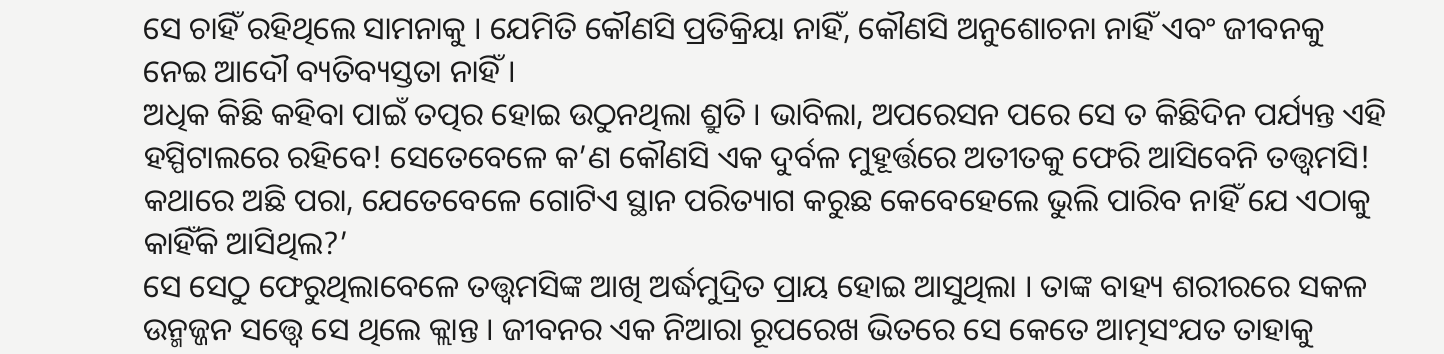ସେ ଚାହିଁ ରହିଥିଲେ ସାମନାକୁ । ଯେମିତି କୌଣସି ପ୍ରତିକ୍ରିୟା ନାହିଁ, କୌଣସି ଅନୁଶୋଚନା ନାହିଁ ଏବଂ ଜୀବନକୁ ନେଇ ଆଦୌ ବ୍ୟତିବ୍ୟସ୍ତତା ନାହିଁ ।
ଅଧିକ କିଛି କହିବା ପାଇଁ ତତ୍ପର ହୋଇ ଉଠୁନଥିଲା ଶ୍ରୁତି । ଭାବିଲା, ଅପରେସନ ପରେ ସେ ତ କିଛିଦିନ ପର୍ଯ୍ୟନ୍ତ ଏହି ହସ୍ପିଟାଲରେ ରହିବେ! ସେତେବେଳେ କ’ଣ କୌଣସି ଏକ ଦୁର୍ବଳ ମୁହୂର୍ତ୍ତରେ ଅତୀତକୁ ଫେରି ଆସିବେନି ତତ୍ତ୍ୱମସି! କଥାରେ ଅଛି ପରା, ଯେତେବେଳେ ଗୋଟିଏ ସ୍ଥାନ ପରିତ୍ୟାଗ କରୁଛ କେବେହେଲେ ଭୁଲି ପାରିବ ନାହିଁ ଯେ ଏଠାକୁ କାହିଁକି ଆସିଥିଲ?’
ସେ ସେଠୁ ଫେରୁଥିଲାବେଳେ ତତ୍ତ୍ୱମସିଙ୍କ ଆଖି ଅର୍ଦ୍ଧମୁଦ୍ରିତ ପ୍ରାୟ ହୋଇ ଆସୁଥିଲା । ତାଙ୍କ ବାହ୍ୟ ଶରୀରରେ ସକଳ ଉନ୍ମଜ୍ଜନ ସତ୍ତ୍ୱେ ସେ ଥିଲେ କ୍ଲାନ୍ତ । ଜୀବନର ଏକ ନିଆରା ରୂପରେଖ ଭିତରେ ସେ କେତେ ଆତ୍ମସଂଯତ ତାହାକୁ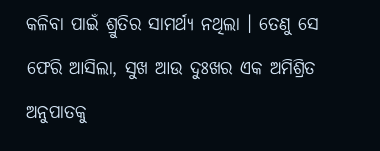କଳିବା ପାଇଁ ଶ୍ରୁତିର ସାମର୍ଥ୍ୟ ନଥିଲା । ତେଣୁ ସେ ଫେରି ଆସିଲା, ସୁଖ ଆଉ ଦୁଃଖର ଏକ ଅମିଶ୍ରିତ ଅନୁପାତକୁ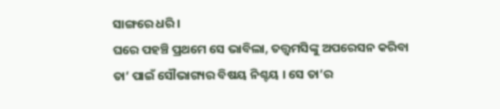ସାଙ୍ଗରେ ଧରି ।
ଘରେ ପହଞ୍ଚି ପ୍ରଥମେ ସେ ଭାବିଲା, ତତ୍ତ୍ୱମସିଙ୍କୁ ଅପରେସନ କରିବା ତା’ ପାଇଁ ସୌଭାଗ୍ୟର ବିଷୟ ନିଶ୍ଚୟ । ସେ ତା’ର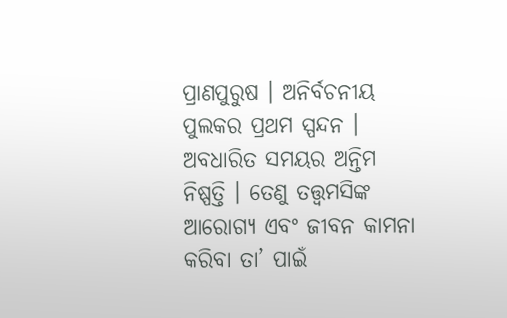ପ୍ରାଣପୁରୁଷ । ଅନିର୍ବଚନୀୟ ପୁଲକର ପ୍ରଥମ ସ୍ପନ୍ଦନ । ଅବଧାରିତ ସମୟର ଅନ୍ତିମ ନିଷ୍ପତ୍ତି । ତେଣୁ ତତ୍ତ୍ୱମସିଙ୍କ ଆରୋଗ୍ୟ ଏବଂ ଜୀବନ କାମନା କରିବା ତା’ ପାଇଁ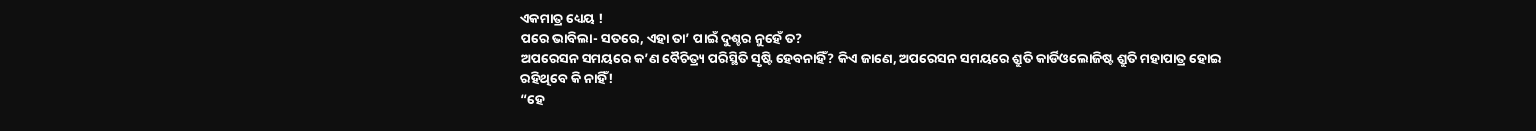ଏକମାତ୍ର ଧ୍ୟେୟ !
ପରେ ଭାବିଲା- ସତରେ, ଏହା ତା’ ପାଇଁ ଦୁଶ୍ଚର ନୁହେଁ ତ?
ଅପରେସନ ସମୟରେ କ’ଣ ବୈଚିତ୍ର୍ୟ ପରିସ୍ଥିତି ସୃଷ୍ଟି ହେବନାହିଁ? କିଏ ଜାଣେ, ଅପରେସନ ସମୟରେ ଶ୍ରୁତି କାର୍ଡିଓଲୋଜିଷ୍ଟ ଶ୍ରୁତି ମହାପାତ୍ର ହୋଇ ରହିଥିବେ କି ନାହିଁ!
“ହେ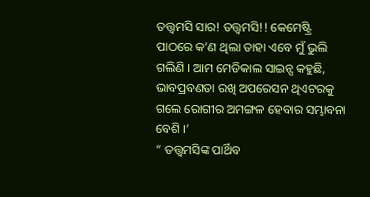ତତ୍ତ୍ୱମସି ସାର! ତତ୍ତ୍ୱମସି!! କେମେଷ୍ଟ୍ରି ପାଠରେ କ’ଣ ଥିଲା ତାହା ଏବେ ମୁଁ ଭୁଲି ଗଲିଣି । ଆମ ମେଡିକାଲ ସାଇନ୍ସ କହୁଛି, ଭାବପ୍ରବଣତା ରଖି ଅପରେସନ ଥିଏଟରକୁ ଗଲେ ରୋଗୀର ଅମଙ୍ଗଳ ହେବାର ସମ୍ଭାବନା ବେଶି ।’
“ ତତ୍ତ୍ୱମସିଙ୍କ ପାର୍ଥିବ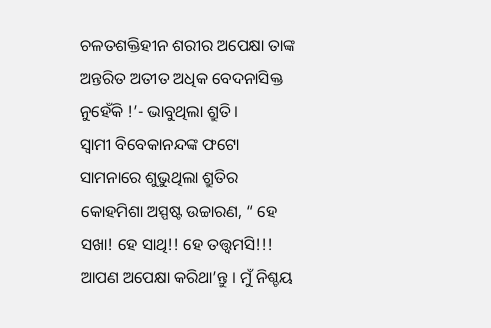ଚଳତଶକ୍ତିହୀନ ଶରୀର ଅପେକ୍ଷା ତାଙ୍କ ଅନ୍ତରିତ ଅତୀତ ଅଧିକ ବେଦନାସିକ୍ତ ନୁହେଁକି !’- ଭାବୁଥିଲା ଶ୍ରୁତି।
ସ୍ୱାମୀ ବିବେକାନନ୍ଦଙ୍କ ଫଟୋ ସାମନାରେ ଶୁଭୁଥିଲା ଶ୍ରୁତିର କୋହମିଶା ଅସ୍ପଷ୍ଟ ଉଚ୍ଚାରଣ, “ ହେ ସଖା! ହେ ସାଥି!! ହେ ତତ୍ତ୍ୱମସି!!! ଆପଣ ଅପେକ୍ଷା କରିଥା’ନ୍ତୁ । ମୁଁ ନିଶ୍ଚୟ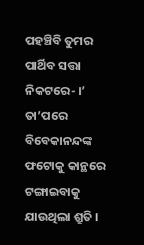ପହଞ୍ଚିବି ତୁମର ପାର୍ଥିବ ସତ୍ତା ନିକଟରେ- ।’
ତା’ପରେ ବିବେକାନନ୍ଦଙ୍କ ଫଟୋକୁ କାନ୍ଥରେ ଟଙ୍ଗାଇବାକୁ ଯାଉଥିଲା ଶ୍ରୁତି ।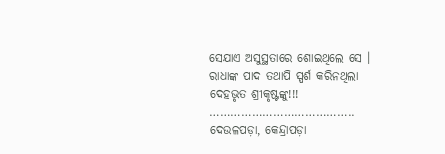ସେଯାଏ ଅସୁସ୍ଥତାରେ ଶୋଇଥିଲେ ସେ । ରାଧାଙ୍କ ପାଦ ତଥାପି ସ୍ପର୍ଶ କରିନଥିଲା ଦେହଭୃତ ଶ୍ରୀକୃଷ୍ଟଙ୍କୁ!!!
…………………………………..
ଦେଉଳପଡ଼ା, କେନ୍ଦ୍ରାପଡ଼ା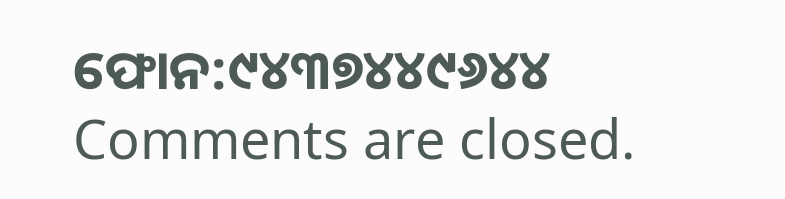ଫୋନ:୯୪୩୭୪୪୯୬୪୪
Comments are closed.